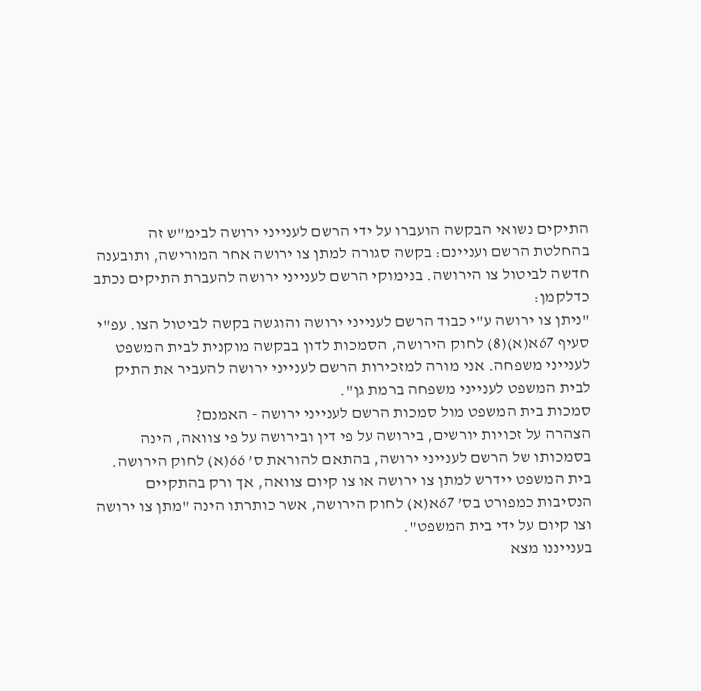התיקים נשואי הבקשה הועברו על ידי הרשם לענייני ירושה לבימ"ש זה בהחלטת הרשם ועניינם: בקשה סגורה למתן צו ירושה אחר המורישה, ותובענה חדשה לביטול צו הירושה. בנימוקי הרשם לענייני ירושה להעברת התיקים נכתב כדלקמן:
"ניתן צו ירושה ע"י כבוד הרשם לענייני ירושה והוגשה בקשה לביטול הצו. עפ"י סעיף 67א(א)(8) לחוק הירושה, הסמכות לדון בבקשה מוקנית לבית המשפט לענייני משפחה. אני מורה למזכירות הרשם לענייני ירושה להעביר את התיק לבית המשפט לענייני משפחה ברמת גן".
סמכות בית המשפט מול סמכות הרשם לענייני ירושה - האמנם?
הצהרה על זכויות יורשים, בירושה על פי דין ובירושה על פי צוואה, הינה בסמכותו של הרשם לענייני ירושה, בהתאם להוראת ס’ 66(א) לחוק הירושה. בית המשפט יידרש למתן צו ירושה או צו קיום צוואה, אך ורק בהתקיים הנסיבות כמפורט בס’ 67א(א) לחוק הירושה, אשר כותרתו הינה "מתן צו ירושה וצו קיום על ידי בית המשפט".
בענייננו מצא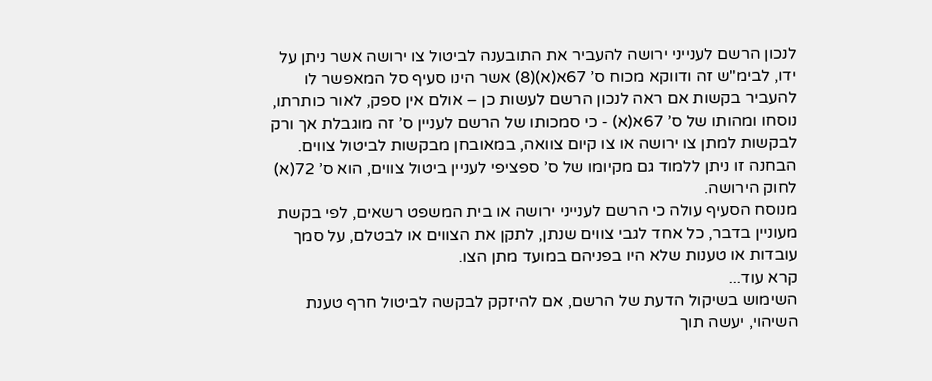לנכון הרשם לענייני ירושה להעביר את התובענה לביטול צו ירושה אשר ניתן על ידו, לבימ"ש זה ודווקא מכוח ס’ 67א(א)(8) אשר הינו סעיף סל המאפשר לו להעביר בקשות אם ראה לנכון הרשם לעשות כן – אולם אין ספק, לאור כותרתו, נוסחו ומהותו של ס’ 67א(א) - כי סמכותו של הרשם לעניין ס’ זה מוגבלת אך ורק לבקשות למתן צו ירושה או צו קיום צוואה, במאובחן מבקשות לביטול צווים. הבחנה זו ניתן ללמוד גם מקיומו של ס’ ספציפי לעניין ביטול צווים, הוא ס’ 72(א) לחוק הירושה.
מנוסח הסעיף עולה כי הרשם לענייני ירושה או בית המשפט רשאים, לפי בקשת מעוניין בדבר, כל אחד לגבי צווים שנתן, לתקן את הצווים או לבטלם, על סמך עובדות או טענות שלא היו בפניהם במועד מתן הצו.
קרא עוד...
השימוש בשיקול הדעת של הרשם, אם להיזקק לבקשה לביטול חרף טענת השיהוי, יעשה תוך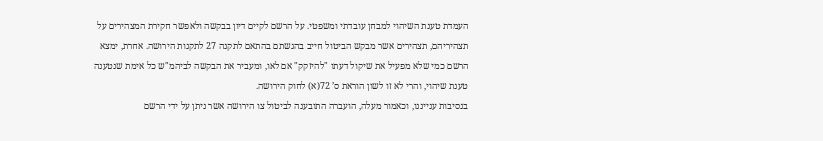העמדת טענת השיהוי למבחן עובדתי ומשפטי. על הרשם לקיים דיון בבקשה ולאפשר חקירת המצהירים על תצהיריהם, תצהירים אשר מבקש הביטול חייב בהגשתם בהתאם לתקנה 27 לתקנות הירושה. אחרת, ימצא הרשם כמי שלא מפעיל את שיקול דעתו "להיזקק" אם לאו, ומעביר את הבקשה לביהמ"ש כל אימת שנטענה טענת שיהוי, והרי לא זו לשון הוראת ס’ 72(א) לחוק הירושה.
בנסיבות ענייננו, וכאמור מעלה, הועברה התובענה לביטול צו הירושה אשר ניתן על ידי הרשם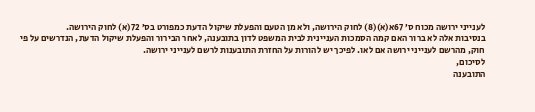לענייני ירושה מכוח ס’ 67א(א)(8) לחוק הירושה, ולא מן הטעם והפעלת שיקול הדעת כמפורט בס’ 72(א) לחוק הירושה.
בנסיבות אלה לא ברור האם קמה הסמכות העניינית לבית המשפט לדון בתובענה, לאחר הבירור והפעלת שיקול הדעת, הנדרשים על פי חוק, מהרשם לענייני ירושה אם לאו. לפיכך יש להורות על החזרת התובענות לרשם לענייני ירושה.
לסיכום,
התובענה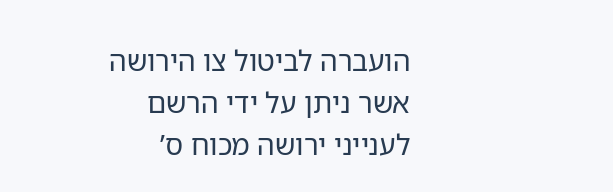הועברה לביטול צו הירושה אשר ניתן על ידי הרשם לענייני ירושה מכוח ס’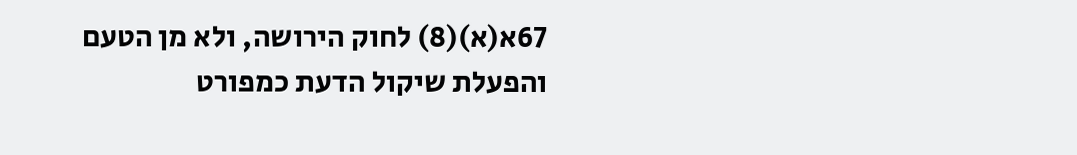67א(א)(8) לחוק הירושה, ולא מן הטעם והפעלת שיקול הדעת כמפורט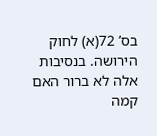בס’ 72(א) לחוק הירושה. בנסיבות אלה לא ברור האם קמה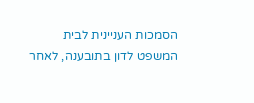הסמכות העניינית לבית המשפט לדון בתובענה, לאחר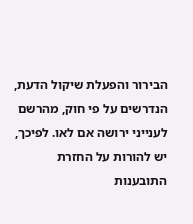הבירור והפעלת שיקול הדעת, הנדרשים על פי חוק, מהרשם לענייני ירושה אם לאו. לפיכך, יש להורות על החזרת התובענות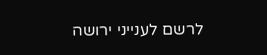לרשם לענייני ירושה